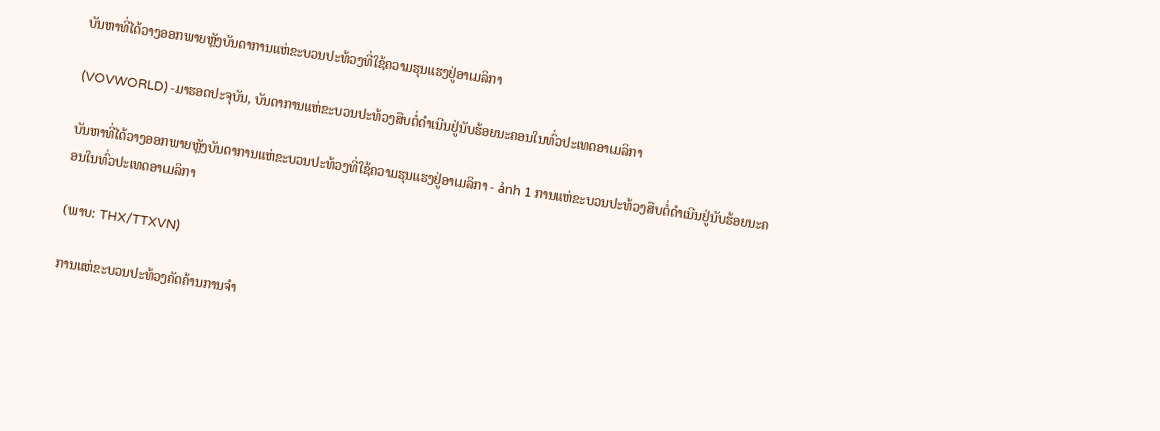ບັນຫາທີ່ໄດ້ວາງອອກພາຍຫຼັງບັນດາການແຫ່ຂະບວນປະທ້ວງທີ່ໃຊ້ຄວາມຮຸນແຮງຢູ່ອາເມລິກາ

(VOVWORLD) -ມາຮອດປະຈຸບັນ, ບັນດາການແຫ່ຂະບວນປະທ້ວງສືບຕໍ່ດຳເນີນຢູ່ນັບຮ້ອຍນະຄອນໃນທົ່ວປະເທດອາເມລິກາ

ບັນຫາທີ່ໄດ້ວາງອອກພາຍຫຼັງບັນດາການແຫ່ຂະບວນປະທ້ວງທີ່ໃຊ້ຄວາມຮຸນແຮງຢູ່ອາເມລິກາ - ảnh 1 ການແຫ່ຂະບວນປະທ້ວງສືບຕໍ່ດຳເນີນຢູ່ນັບຮ້ອຍນະຄອນໃນທົ່ວປະເທດອາເມລິກາ

(ພາບ: THX/TTXVN)

ການແຫ່ຂະບວນປະທ້ວງຄັດຄ້ານການຈຳ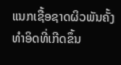ແນກເຊື້ອຊາດຜິວພັນຄັ້ງທຳອິດທີ່ເກີດຂຶ້ນ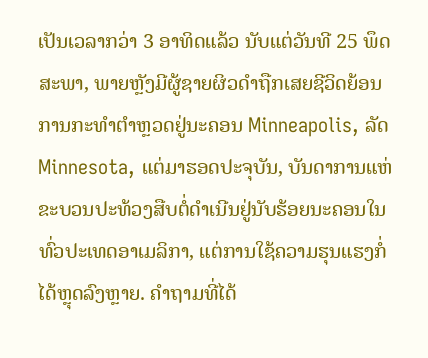ເປັນເວລາກວ່າ 3 ອາທິດແລ້ວ ນັບແຕ່ວັນທີ 25 ພຶດສະພາ, ພາຍຫຼັງມີຜູ້ຊາຍຜິວດຳຖືກເສຍຊີວິດຍ້ອນການກະທຳຕຳຫຼວດຢູ່ນະຄອນ Minneapolis, ລັດ Minnesota, ແຕ່ມາຮອດປະຈຸບັນ, ບັນດາການແຫ່ຂະບວນປະທ້ວງສືບຕໍ່ດຳເນີນຢູ່ນັບຮ້ອຍນະຄອນໃນທົ່ວປະເທດອາເມລິກາ, ແຕ່ການໃຊ້ຄວາມຮຸນແຮງກໍ່ໄດ້ຫຼຸດລົງຫຼາຍ. ຄຳຖາມທີ່ໄດ້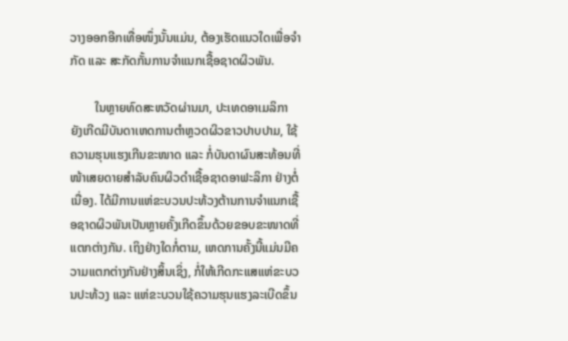ວາງອອກອີກເທື່ອໜຶ່ງນັ້ນແມ່ນ, ຕ້ອງເຮັດແນວໃດເພື່ອຈຳກັດ ແລະ ສະກັດກັ້ນການຈຳແນກເຊື້ອຊາດຜິວພັນ.

        ໃນຫຼາຍທົດສະຫວັດຜ່ານມາ, ປະເທດອາເມລິກາ ຍັງເກີດມີບັນດາເຫດການຕຳຫຼວດຜິວຂາວປາບປາມ, ໃຊ້ຄວາມຮຸນແຮງເກີນຂະໜາດ ແລະ ກໍ່ບັນດາຜົນສະທ້ອນທີ່ໜ້າເສຍດາຍສຳລັບຄົນຜິວດຳເຊື້ອຊາດອາຟະລິກາ ຢ່າງຕໍ່ເນື່ອງ. ໄດ້ມີການແຫ່ຂະບວນປະທ້ວງຕ້ານການຈຳແນກເຊື້ອຊາດຜິວພັນເປັນຫຼາຍຄັ້ງເກີດຂຶ້ນດ້ວຍຂອບຂະໜາດທີ່ແຕກຕ່າງກັນ. ເຖິງຢ່າງໃດກໍ່ຕາມ, ເຫດການຄັ້ງນີ້ແມ່ນມີຄວາມແຕກຕ່າງກັນຢ່າງສິ້ນເຊິ່ງ, ກໍ່ໃຫ້ເກີດກະແສແຫ່ຂະບວນປະທ້ວງ ແລະ ແຫ່ຂະບວນໃຊ້ຄວາມຮຸນແຮງລະເບີດຂຶ້ນ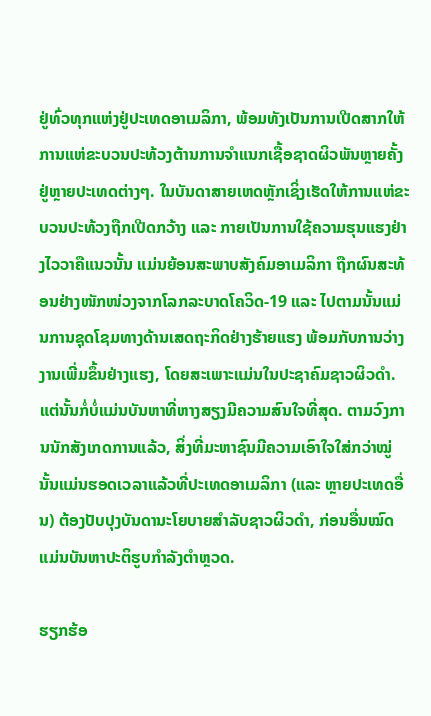ຢູ່ທົ່ວທຸກແຫ່ງຢູ່ປະເທດອາເມລິກາ, ພ້ອມທັງເປັນການເປີດສາກໃຫ້ການແຫ່ຂະບວນປະທ້ວງຕ້ານການຈຳແນກເຊື້ອຊາດຜິວພັນຫຼາຍຄັ້ງຢູ່ຫຼາຍປະເທດຕ່າງໆ. ໃນບັນດາສາຍເຫດຫຼັກເຊິ່ງເຮັດໃຫ້ການແຫ່ຂະບວນປະທ້ວງຖືກເປີດກວ້າງ ແລະ ກາຍເປັນການໃຊ້ຄວາມຮຸນແຮງຢ່າງໄວວາຄືແນວນັ້ນ ແມ່ນຍ້ອນສະພາບສັງຄົມອາເມລິກາ ຖືກຜົນສະທ້ອນຢ່າງໜັກໜ່ວງຈາກໂລກລະບາດໂຄວິດ-19 ແລະ ໄປຕາມນັ້ນແມ່ນການຊຸດໂຊມທາງດ້ານເສດຖະກິດຢ່າງຮ້າຍແຮງ ພ້ອມກັບການວ່າງງານເພີ່ມຂຶ້ນຢ່າງແຮງ, ໂດຍສະເພາະແມ່ນໃນປະຊາຄົມຊາວຜິວດຳ. ແຕ່ນັ້ນກໍ່ບໍ່ແມ່ນບັນຫາທີ່ຫາງສຽງມີຄວາມສົນໃຈທີ່ສຸດ. ຕາມວົງການນັກສັງເກດການແລ້ວ, ສິ່ງທີ່ມະຫາຊົນມີຄວາມເອົາໃຈໃສ່ກວ່າໝູ່ ນັ້ນແມ່ນຮອດເວລາແລ້ວທີ່ປະເທດອາເມລິກາ (ແລະ ຫຼາຍປະເທດອື່ນ) ຕ້ອງປັບປຸງບັນດານະໂຍບາຍສຳລັບຊາວຜິວດຳ, ກ່ອນອື່ນໝົດແມ່ນບັນຫາປະຕິຮູບກຳລັງຕຳຫຼວດ.

ຮຽກຮ້ອ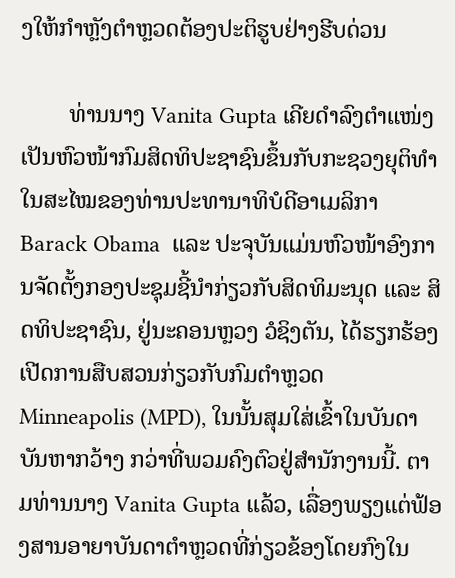ງໃຫ້ກຳຫຼັງຕຳຫຼວດຕ້ອງປະຕິຮູບຢ່າງຮີບດ່ວນ

        ທ່ານນາງ Vanita Gupta ເຄີຍດຳລົງຕຳແໜ່ງເປັນຫົວໜ້າກົມສິດທິປະຊາຊົນຂຶ້ນກັບກະຊວງຍຸຕິທຳ ໃນສະໄໝຂອງທ່ານປະທານາທິບໍດີອາເມລິກາ Barack Obama  ແລະ ປະຈຸບັນແມ່ນຫົວໜ້າອົງການຈັດຕັ້ງກອງປະຊຸມຊີ້ນຳກ່ຽວກັບສິດທິມະນຸດ ແລະ ສິດທິປະຊາຊົນ, ຢູ່ນະຄອນຫຼວງ ວໍຊິງຕັນ, ໄດ້ຮຽກຮ້ອງເປີດການສືບສວນກ່ຽວກັບກົມຕຳຫຼວດ Minneapolis (MPD), ໃນນັ້ນສຸມໃສ່ເຂົ້າໃນບັນດາບັນຫາກວ້າງ ກວ່າທີ່ພວມຄົງຕົວຢູ່ສຳນັກງານນີ້. ຕາມທ່ານນາງ Vanita Gupta ແລ້ວ, ເລື່ອງພຽງແຕ່ຟ້ອງສານອາຍາບັນດາຕຳຫຼວດທີ່ກ່ຽວຂ້ອງໂດຍກົງໃນ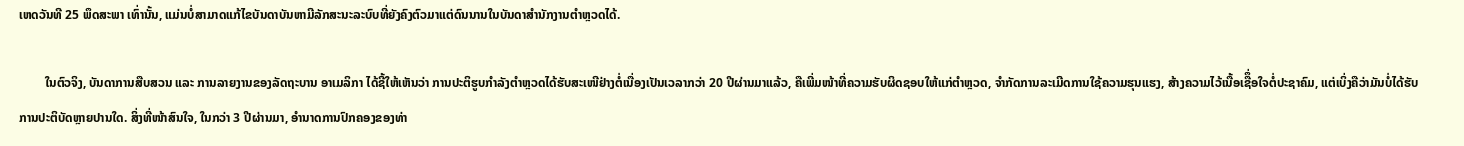ເຫດວັນທີ 25 ພຶດສະພາ ເທົ່ານັ້ນ, ແມ່ນບໍ່ສາມາດແກ້ໄຂບັນດາບັນຫາມີລັກສະນະລະບົບທີ່ຍັງຄົງຕົວມາແຕ່ດົນນານໃນບັນດາສຳນັກງານຕຳຫຼວດໄດ້.

        ໃນຕົວຈິງ, ບັນດາການສືບສວນ ແລະ ການລາຍງານຂອງລັດຖະບານ ອາເມລິກາ ໄດ້ຊີ້ໃຫ້ເຫັນວ່າ ການປະຕິຮູບກຳລັງຕຳຫຼວດໄດ້ຮັບສະເໜີຢ່າງຕໍ່ເນື່ອງເປັນເວລາກວ່າ 20 ປີຜ່ານມາແລ້ວ, ຄືເພີ່ມໜ້າທີ່ຄວາມຮັບຜິດຊອບໃຫ້ແກ່ຕຳຫຼວດ, ຈຳກັດການລະເມີດການໃຊ້ຄວາມຮຸນແຮງ, ສ້າງຄວາມໄວ້ເນື້ອເຊືຶ່ອໃຈຕໍ່ປະຊາຄົມ, ແຕ່ເບິ່ງຄືວ່າມັນບໍ່ໄດ້ຮັບການປະຕິບັດຫຼາຍປານໃດ. ສິ່ງທີ່ໜ້າສົນໃຈ, ໃນກວ່າ 3 ປີຜ່ານມາ, ອຳນາດການປົກຄອງຂອງທ່າ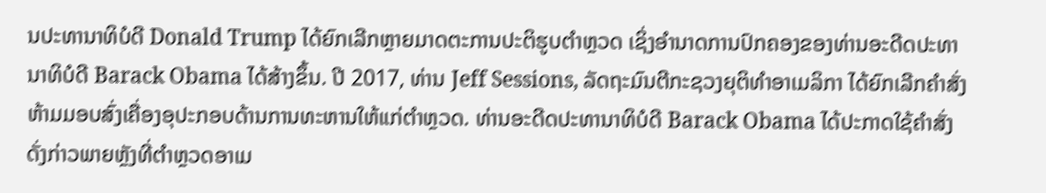ນປະທານາທິບໍດີ Donald Trump ໄດ້ຍົກເລີກຫຼາຍມາດຕະການປະຕິຮູບຕຳຫຼວດ ເຊິ່ງອຳນາດການປົກຄອງຂອງທ່ານອະດີດປະທານາທິບໍດີ Barack Obama ໄດ້ສ້າງຂຶ້ນ. ປີ 2017, ທ່ານ Jeff Sessions, ລັດຖະມົນຕີກະຊວງຍຸຕິທຳອາເມລິກາ ໄດ້ຍົກເລີກຄຳສັ່ງຫ້າມມອບສົ່ງເຄື່ອງອຸປະກອບດ້ານການທະຫານໃຫ້ແກ່ຕຳຫຼວດ. ທ່ານອະດີດປະທານາທິບໍດີ Barack Obama ໄດ້ປະກາດໃຊ້ຄຳສັ່ງດັ່ງກ່າວພາຍຫຼັງທີ່ຕຳຫຼວດອາເມ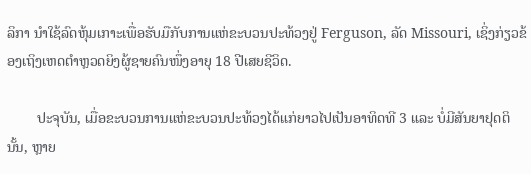ລິກາ ນຳໃຊ້ລົດຫຸ້ມເກາະເພື່ອຮັບມືກັບການແຫ່ຂະບວນປະທ້ວງຢູ່ Ferguson, ລັດ Missouri, ເຊິ່ງກ່ຽວຂ້ອງເຖິງເຫດຕຳຫຼວດຍິງຜູ້ຊາຍຄົນໜຶ່ງອາຍຸ 18 ປີເສຍຊີວິດ.

        ປະຈຸບັນ, ເມື່ອຂະບວນການແຫ່ຂະບວນປະທ້ວງໄດ້ແກ່ຍາວໄປເປັນອາທິດທີ 3 ແລະ ບໍ່ມີສັນຍາຢຸດຕິນັ້ນ, ຫຼາຍ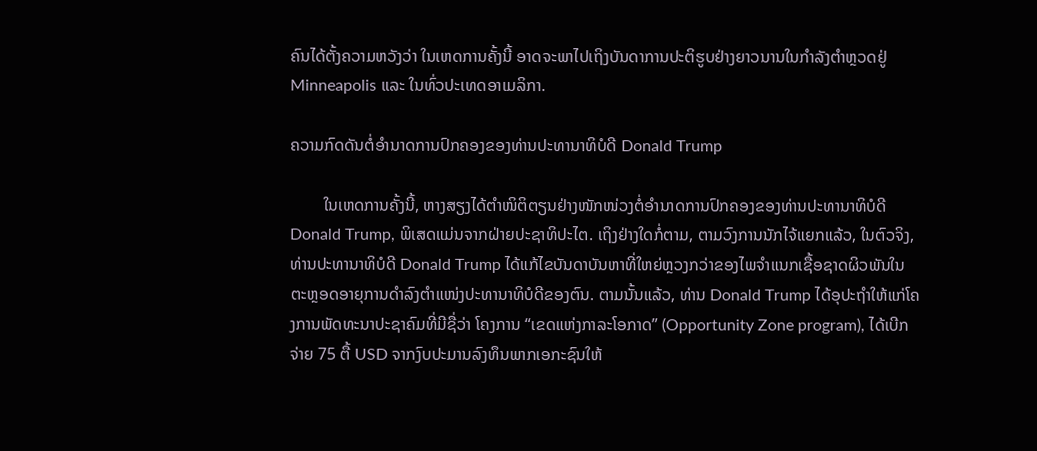ຄົນໄດ້ຕັ້ງຄວາມຫວັງວ່າ ໃນເຫດການຄັ້ງນີ້ ອາດຈະພາໄປເຖິງບັນດາການປະຕິຮູບຢ່າງຍາວນານໃນກຳລັງຕຳຫຼວດຢູ່ Minneapolis ແລະ ໃນທົ່ວປະເທດອາເມລິກາ.

ຄວາມກົດດັນຕໍ່ອຳນາດການປົກຄອງຂອງທ່ານປະທານາທິບໍດີ Donald Trump

        ໃນເຫດການຄັ້ງນີ້, ຫາງສຽງໄດ້ຕຳໜິຕິຕຽນຢ່າງໜັກໜ່ວງຕໍ່ອຳນາດການປົກຄອງຂອງທ່ານປະທານາທິບໍດີ Donald Trump, ພິເສດແມ່ນຈາກຝ່າຍປະຊາທິປະໄຕ. ເຖິງຢ່າງໃດກໍ່ຕາມ, ຕາມວົງການນັກໄຈ້ແຍກແລ້ວ, ໃນຕົວຈິງ, ທ່ານປະທານາທິບໍດີ Donald Trump ໄດ້ແກ້ໄຂບັນດາບັນຫາທີ່ໃຫຍ່ຫຼວງກວ່າຂອງໄພຈຳແນກເຊື້ອຊາດຜິວພັນໃນຕະຫຼອດອາຍຸການດຳລົງຕຳແໜ່ງປະທານາທິບໍດີຂອງຕົນ. ຕາມນັ້ນແລ້ວ, ທ່ານ Donald Trump ໄດ້ອຸປະຖຳໃຫ້ແກ່ໂຄງການພັດທະນາປະຊາຄົມທີ່ມີຊື່ວ່າ ໂຄງການ “ເຂດແຫ່ງກາລະໂອກາດ” (Opportunity Zone program), ໄດ້ເບີກຈ່າຍ 75 ຕື້ USD ຈາກງົບປະມານລົງທຶນພາກເອກະຊົນໃຫ້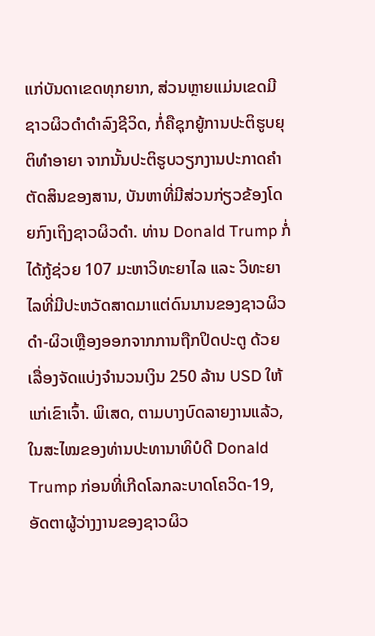ແກ່ບັນດາເຂດທຸກຍາກ, ສ່ວນຫຼາຍແມ່ນເຂດມີຊາວຜິວດຳດຳລົງຊີວິດ, ກໍ່ຄືຊຸກຍູ້ການປະຕິຮູບຍຸຕິທຳອາຍາ ຈາກນັ້ນປະຕິຮູບວຽກງານປະກາດຄຳຕັດສິນຂອງສານ, ບັນຫາທີ່ມີສ່ວນກ່ຽວຂ້ອງໂດຍກົງເຖິງຊາວຜິວດຳ. ທ່ານ Donald Trump ກໍ່ໄດ້ກູ້ຊ່ວຍ 107 ມະຫາວິທະຍາໄລ ແລະ ວິທະຍາໄລທີ່ມີປະຫວັດສາດມາແຕ່ດົນນານຂອງຊາວຜິວດຳ-ຜິວເຫຼືອງອອກຈາກການຖືກປິດປະຕູ ດ້ວຍເລື່ອງຈັດແບ່ງຈຳນວນເງິນ 250 ລ້ານ USD ໃຫ້ແກ່ເຂົາເຈົ້າ. ພິເສດ, ຕາມບາງບົດລາຍງານແລ້ວ, ໃນສະໄໝຂອງທ່ານປະທານາທິບໍດີ Donald Trump ກ່ອນທີ່ເກີດໂລກລະບາດໂຄວິດ-19, ອັດຕາຜູ້ວ່າງງານຂອງຊາວຜິວ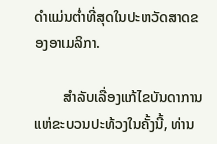ດຳແມ່ນຕ່ຳທີ່ສຸດໃນປະຫວັດສາດຂອງອາເມລິກາ.

        ສຳລັບເລື່ອງແກ້ໄຂບັນດາການແຫ່ຂະບວນປະທ້ວງໃນຄັ້ງນີ້, ທ່ານ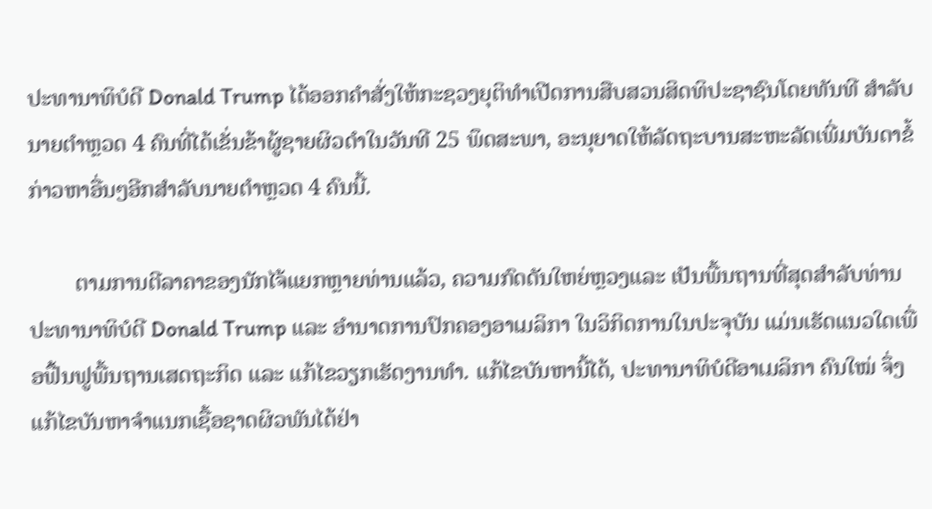ປະທານາທິບໍດີ Donald Trump ໄດ້ອອກຄຳສັ່ງໃຫ້ກະຊວງຍຸຕິທຳເປີດການສືບສວນສິດທິປະຊາຊົນໂດຍທັນທີ ສຳລັບນາຍຕຳຫຼວດ 4 ຄົນທີ່ໄດ້ເຂັ່ນຂ້າຜູ້ຊາຍຜິວດຳໃນວັນທີ 25 ພຶດສະພາ, ອະນຸຍາດໃຫ້ລັດຖະບານສະຫະລັດເພີ່ມບັນດາຂໍ້ກ່າວຫາອື່ນໆອີກສຳລັບນາຍຕຳຫຼວດ 4 ຄົນນີ້.

        ຕາມການຕີລາຄາຂອງນັກໄຈ້ແຍກຫຼາຍທ່ານແລ້ວ, ຄວາມກົດດັນໃຫຍ່ຫຼວງແລະ ເປັນພື້ນຖານທີ່ສຸດສຳລັບທ່ານປະທານາທິບໍດີ Donald Trump ແລະ ອຳນາດການປົກຄອງອາເມລິກາ ໃນວິກິດການໃນປະຈຸບັນ ແມ່ນເຮັດແນວໃດເພື່ອຟື້ນຟູພື້ນຖານເສດຖະກິດ ແລະ ແກ້ໄຂວຽກເຮັດງານທຳ. ແກ້ໄຂບັນຫານີ້ໄດ້, ປະທານາທິບໍດີອາເມລິກາ ຄົນໃໝ່ ຈຶ່ງແກ້ໄຂບັນຫາຈຳແນກເຊື້ອຊາດຜິວພັນໄດ້ຢ່າ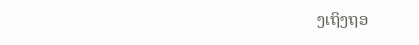ງເຖິງຖອ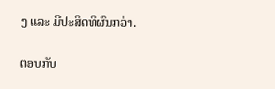ງ ແລະ ມີປະສິດທິຜົນກວ່າ.

ຕອບກັບ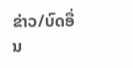ຂ່າວ/ບົດອື່ນ